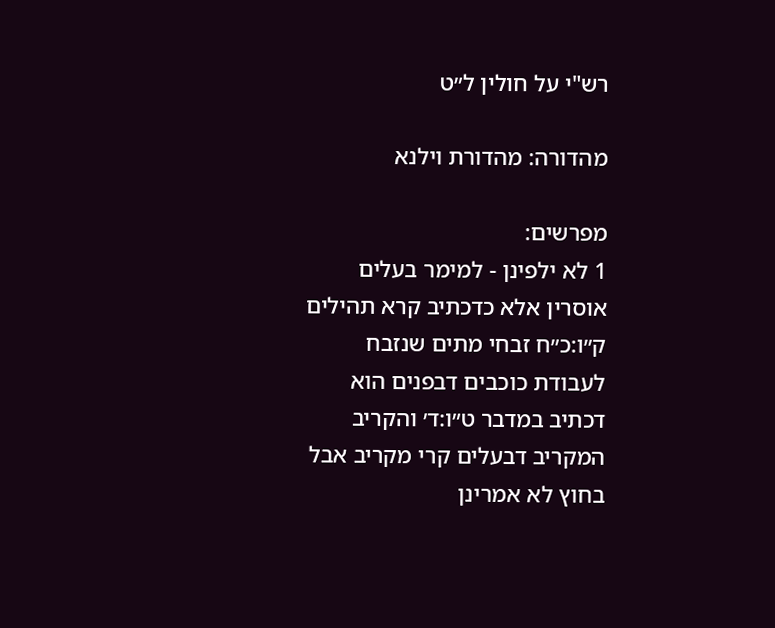רש"י על חולין ל״ט

מהדורה: מהדורת וילנא

מפרשים:
1 לא ילפינן - למימר בעלים אוסרין אלא כדכתיב קרא תהילים ק״ו:כ״ח זבחי מתים שנזבח לעבודת כוכבים דבפנים הוא דכתיב במדבר ט״ו:ד׳ והקריב המקריב דבעלים קרי מקריב אבל בחוץ לא אמרינן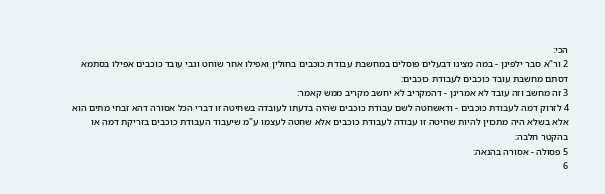הכי:
2 ור"א סבר ילפינן - במה מצינו דבעלים פוסלים במחשבת עבודת כוכבים בחולין ואפילו אחר שוחט וגבי עובד כוכבים אפילו בסתמא דסתם מחשבת עובד כוכבים לעבודת כוכבים:
3 זה מחשב וזה עובד לא אמרינן - דהמקריב לא יחשב מקריב ממש קאמר:
4 לזרוק דמה לעבודת כוכבים - ודאשחטה לשם עבודת כוכבים שהיה בדעתו לעובדה בשחיטה זו דברי הכל אסורה דהא זבחי מתים הוא אלא בשלא היה מתכוין להיות שחיטה זו עבודה לעבודת כוכבים אלא שחטה לעצמו ע"מ שיעבוד העבודת כוכבים בזריקת דמה או בהקטר חלבה:
5 פסולה - אסורה בהנאה:
6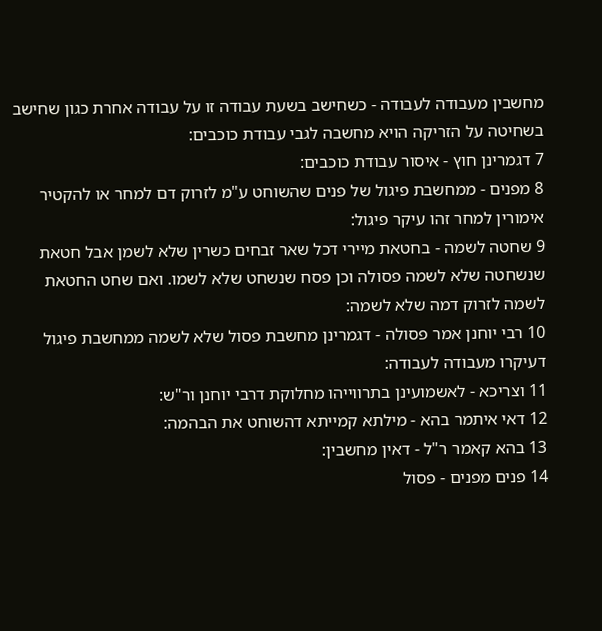מחשבין מעבודה לעבודה - כשחישב בשעת עבודה זו על עבודה אחרת כגון שחישב בשחיטה על הזריקה הויא מחשבה לגבי עבודת כוכבים:
7 דגמרינן חוץ - איסור עבודת כוכבים:
8 מפנים - ממחשבת פיגול של פנים שהשוחט ע"מ לזרוק דם למחר או להקטיר אימורין למחר זהו עיקר פיגול:
9 שחטה לשמה - בחטאת מיירי דכל שאר זבחים כשרין שלא לשמן אבל חטאת שנשחטה שלא לשמה פסולה וכן פסח שנשחט שלא לשמו. ואם שחט החטאת לשמה לזרוק דמה שלא לשמה:
10 רבי יוחנן אמר פסולה - דגמרינן מחשבת פסול שלא לשמה ממחשבת פיגול דעיקרו מעבודה לעבודה:
11 וצריכא - לאשמועינן בתרווייהו מחלוקת דרבי יוחנן ור"ש:
12 דאי איתמר בהא - מילתא קמייתא דהשוחט את הבהמה:
13 בהא קאמר ר"ל - דאין מחשבין:
14 פנים מפנים - פסול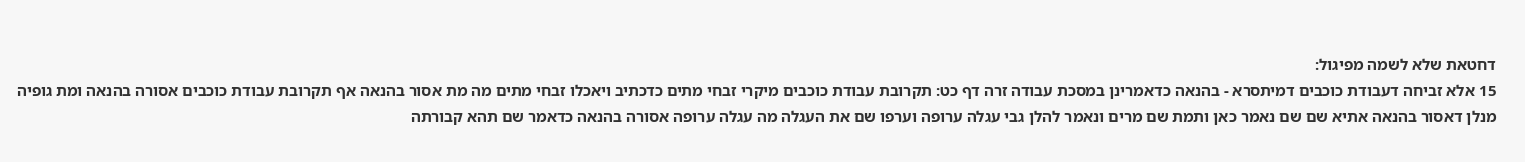דחטאת שלא לשמה מפיגול:
15 אלא זביחה דעבודת כוכבים דמיתסרא - בהנאה כדאמרינן במסכת עבודה זרה דף כט: תקרובת עבודת כוכבים מיקרי זבחי מתים כדכתיב ויאכלו זבחי מתים מה מת אסור בהנאה אף תקרובת עבודת כוכבים אסורה בהנאה ומת גופיה מנלן דאסור בהנאה אתיא שם שם נאמר כאן ותמת שם מרים ונאמר להלן גבי עגלה ערופה וערפו שם את העגלה מה עגלה ערופה אסורה בהנאה כדאמר שם תהא קבורתה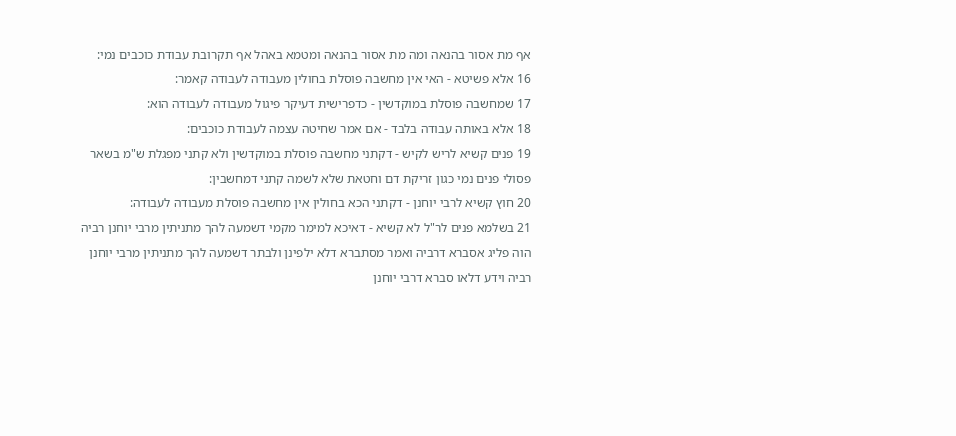אף מת אסור בהנאה ומה מת אסור בהנאה ומטמא באהל אף תקרובת עבודת כוכבים נמי:
16 אלא פשיטא - האי אין מחשבה פוסלת בחולין מעבודה לעבודה קאמר:
17 שמחשבה פוסלת במוקדשין - כדפרישית דעיקר פיגול מעבודה לעבודה הוא:
18 אלא באותה עבודה בלבד - אם אמר שחיטה עצמה לעבודת כוכבים:
19 פנים קשיא לריש לקיש - דקתני מחשבה פוסלת במוקדשין ולא קתני מפגלת ש"מ בשאר פסולי פנים נמי כגון זריקת דם וחטאת שלא לשמה קתני דמחשבין:
20 חוץ קשיא לרבי יוחנן - דקתני הכא בחולין אין מחשבה פוסלת מעבודה לעבודה:
21 בשלמא פנים לר"ל לא קשיא - דאיכא למימר מקמי דשמעה להך מתניתין מרבי יוחנן רביה הוה פליג אסברא דרביה ואמר מסתברא דלא ילפינן ולבתר דשמעה להך מתניתין מרבי יוחנן רביה וידע דלאו סברא דרבי יוחנן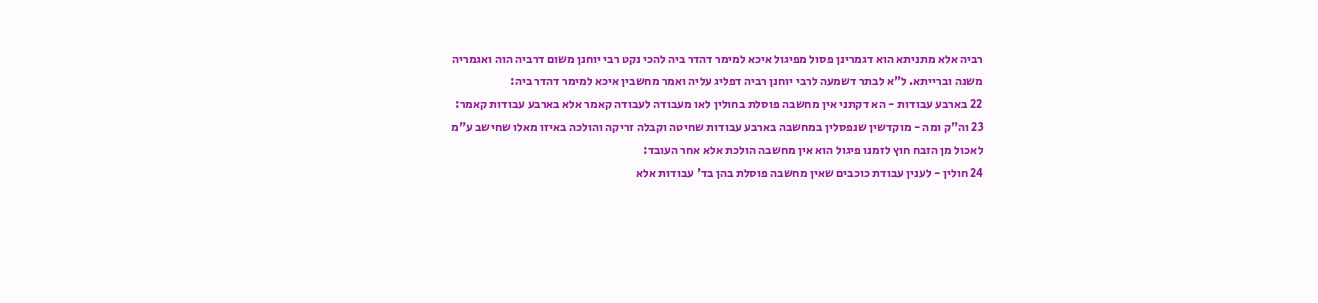רביה אלא מתניתא הוא דגמרינן פסול מפיגול איכא למימר דהדר ביה להכי נקט רבי יוחנן משום דרביה הוה ואגמריה משנה וברייתא. ל"א לבתר דשמעה לרבי יוחנן רביה דפליג עליה ואמר מחשבין איכא למימר דהדר ביה:
22 בארבע עבודות - הא דקתני אין מחשבה פוסלת בחולין לאו מעבודה לעבודה קאמר אלא בארבע עבודות קאמר:
23 וה"ק ומה - מוקדשין שנפסלין במחשבה בארבע עבודות שחיטה וקבלה זריקה והולכה באיזו מאלו שחישב ע"מ לאכול מן הזבח חוץ לזמנו פיגול הוא אין מחשבה הולכת אלא אחר העובד:
24 חולין - לענין עבודת כוכבים שאין מחשבה פוסלת בהן בד' עבודות אלא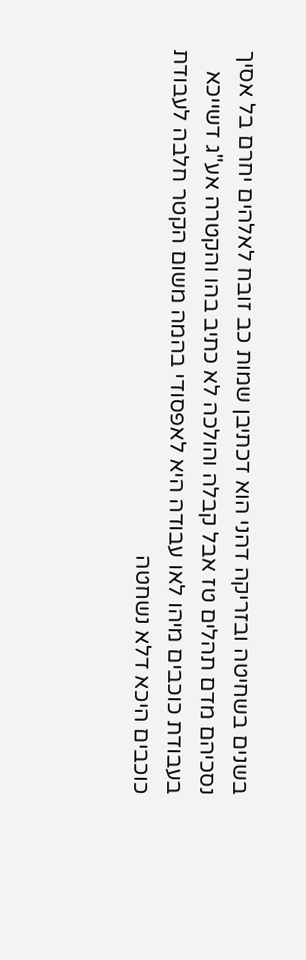בשנים בשחיטה ובזריקה דהני הוא דכתיבן שמות כב זובח לאלהים יחרם בל אסיך נסכיהם מדם תהלים טז אבל קבלה והולכה לא כתיב בהו והקטרה אע"ג דשייכא בעבודת כוכבים מיהו לאו עבודה היא לאפסודי בהמה משום הקטר חלבה לעבודת כוכבים היכא דלא נשחטה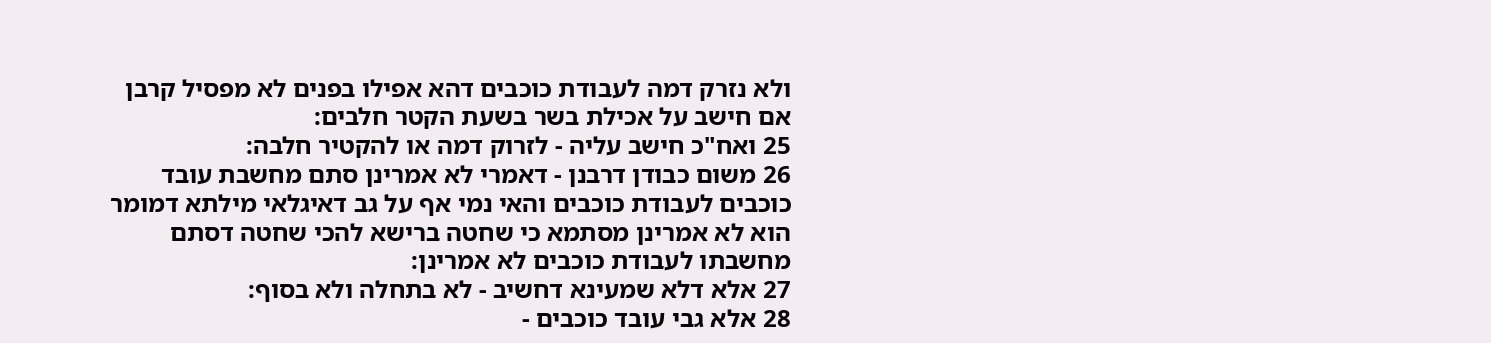ולא נזרק דמה לעבודת כוכבים דהא אפילו בפנים לא מפסיל קרבן אם חישב על אכילת בשר בשעת הקטר חלבים:
25 ואח"כ חישב עליה - לזרוק דמה או להקטיר חלבה:
26 משום כבודן דרבנן - דאמרי לא אמרינן סתם מחשבת עובד כוכבים לעבודת כוכבים והאי נמי אף על גב דאיגלאי מילתא דמומר הוא לא אמרינן מסתמא כי שחטה ברישא להכי שחטה דסתם מחשבתו לעבודת כוכבים לא אמרינן:
27 אלא דלא שמעינא דחשיב - לא בתחלה ולא בסוף:
28 אלא גבי עובד כוכבים -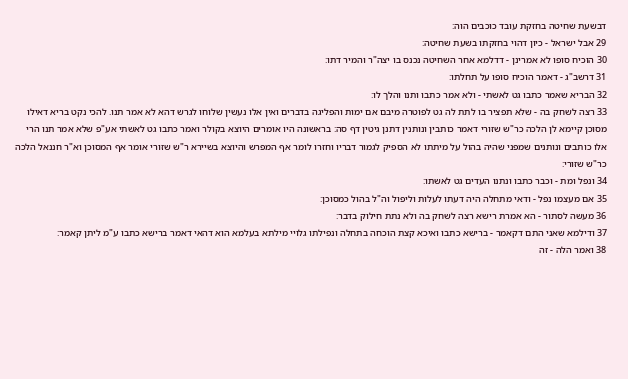דבשעת שחיטה בחזקת עובד כוכבים הוה:
29 אבל ישראל - כיון דהוי בחזקתו בשעת שחיטה:
30 הוכיח סופו לא אמרינן - דדלמא אחר השחיטה נכנס בו יצה"ר והמיר דתו:
31 דרשב"ג - דאמר הוכיח סופו על תחלתו:
32 הבריא שאמר כתבו גט לאשתי - ולא אמר כתבו ותנו והלך לו:
33 רצה לשחק בה - שלא תפציר בו לתת לה גט לפוטרה מיבם אם ימות והפליגה בדברים ואין אלו נעשין שלוחו לגרש דהא לא אמר תנו. להכי נקט בריא דאילו מסוכן קיימא לן הלכה כר"ש שזורי דאמר כותבין ונותנין דתנן גיטין דף סה: בראשונה היו אומרים היוצא בקולר ואמר כתבו גט לאשתי אע"פ שלא אמר תנו הרי אלו כותבים ונותנים שמפני שהיה בהול על מיתתו לא הספיק לגמור דבריו וחזרו לומר אף המפרש והיוצא בשיירא ר"ש שזורי אומר אף המסוכן וא"ר חננאל הלכה כר"ש שזורי:
34 ונפל ומת - וכבר כתבו ונתנו העדים גט לאשתו:
35 אם מעצמו נפל - ודאי מתחלה היה דעתו לעלות וליפול וה"ל בהול כמסוכן:
36 מעשה לסתור - הא אמרת רישא רצה לשחק בה ולא נתת חילוק בדבר:
37 ודילמא שאני התם דקאמר - ברישא כתבו ואיכא קצת הוכחה בתחלה ונפילתו גלויי מילתא בעלמא הוא דהאי דאמר ברישא כתבו ע"מ ליתן קאמר:
38 ואמר הלה - זה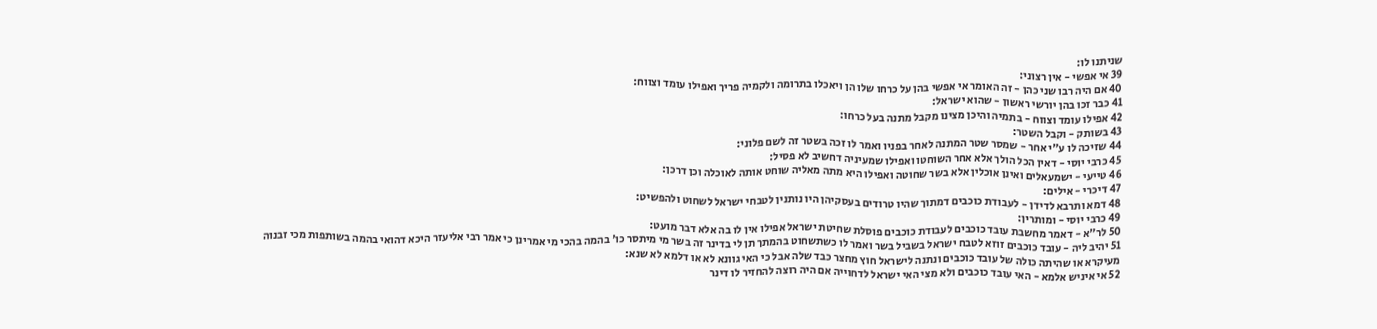שניתנו לו:
39 אי אפשי - אין רצוני:
40 אם היה רבו שני כהן - זה האומר אי אפשי בהן על כרחו שלו הן ויאכלו בתרומה ולקמיה פריך ואפילו עומד וצווח:
41 כבר זכו בהן יורשי ראשון - שהוא ישראל:
42 אפילו עומד וצווח - בתמיה והיכן מצינו מקבל מתנה בעל כרחו:
43 בשותק - וקבל השטר:
44 שזיכה לו ע"י אחר - שמסר שטר המתנה לאחר בפניו ואמר לו זכה בשטר זה לשם פלוני:
45 כרבי יוסי - דאין הכל הולך אלא אחר השוחטו ואפילו שמעיניה דחשיב לא פסיל:
46 טייעי - ישמעאלים ואינן אוכלין אלא בשר שחוטה ואפילו היא מתה מאליה שוחט אותה לאוכלה וכן דרכן:
47 דיכרי - אילים:
48 דמא ותרבא לדידן - לעבודת כוכבים דמתוך שהיו טרודים בעסקיהן היו נותנין לטבחי ישראל לשחוט ולהפשיט:
49 כרבי יוסי - ומותרין:
50 לר"א - דאמר מחשבת עובד כוכבים לעבודת כוכבים פוסלת שחיטת ישראל אפילו אין לו בה אלא דבר מועט:
51 יהיב ליה - עובד כוכבים זוזא לטבח ישראל בשביל בשר ואמר לו כשתשחוט בהמתך תן לי בדינר זה בשר מי מיתסר כו' בהמה בהכי מי אמרינן כי אמר רבי אליעזר היכא דהואי בהמה בשותפות מכי זבנוה מעיקרא או שהיתה כולה של עובד כוכבים ונתנה לישראל חוץ מחצר כבד שלה אבל כי האי גוונא לא או דלמא לא שנא:
52 אי איניש אלמא - האי עובד כוכבים ולא מצי האי ישראל לדחוייה אם היה רוצה להחזיר לו דינר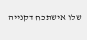שלו אישתכח דקנייה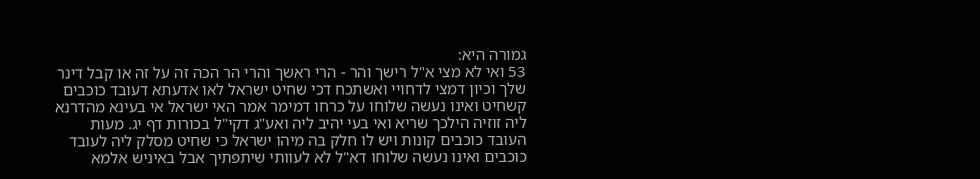גמורה היא:
53 ואי לא מצי א"ל רישך והר - הרי ראשך והרי הר הכה זה על זה או קבל דינר שלך וכיון דמצי לדחויי ואשתכח דכי שחיט ישראל לאו אדעתא דעובד כוכבים קשחיט ואינו נעשה שלוחו על כרחו דמימר אמר האי ישראל אי בעינא מהדרנא ליה זוזיה הילכך שריא ואי בעי יהיב ליה ואע"ג דקי"ל בכורות דף יג. מעות העובד כוכבים קונות ויש לו חלק בה מיהו ישראל כי שחיט מסלק ליה לעובד כוכבים ואינו נעשה שלוחו דא"ל לא לעוותי שיתפתיך אבל באיניש אלמא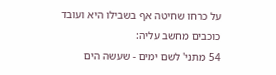על כרחו שחיטה אף בשבילו היא ועובד כוכבים מחשב עליה:
54 מתני' לשם ימים - שעשה הים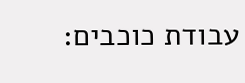עבודת כוכבים: